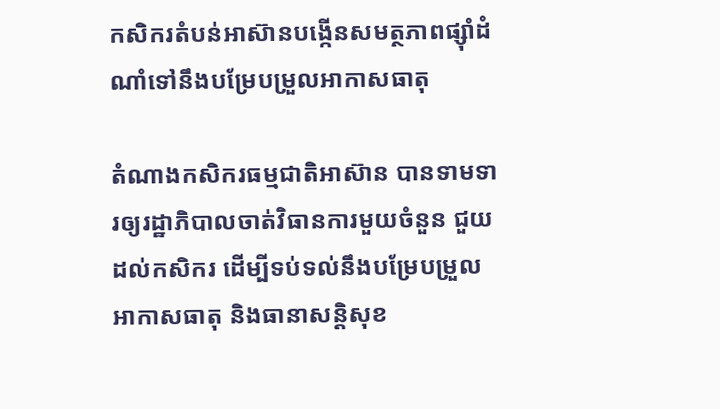កសិករតំបន់អាស៊ានបង្កើនសមត្ថភាពផ្ស៊ាំដំណាំទៅនឹងបម្រែបម្រួលអាកាសធាតុ

តំណាងកសិករធម្មជាតិអាស៊ាន បានទាមទារឲ្យរដ្ឋាភិបាលចាត់វិធានការមួយចំនួន ជួយដល់កសិករ ដើម្បីទប់ទល់នឹងបម្រែបម្រួលអាកាសធាតុ និងធានាសន្តិសុខ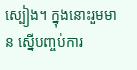ស្បៀង។ ក្នុងនោះរួមមាន ស្នើបញ្ចប់ការ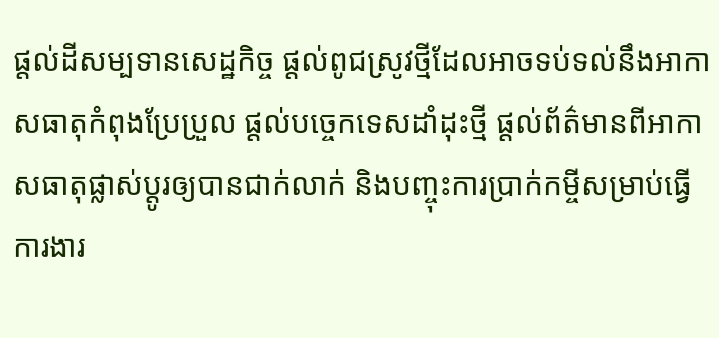ផ្តល់ដីសម្បទានសេដ្ឋកិច្ច ផ្តល់ពូជស្រូវថ្មីដែលអាចទប់ទល់នឹងអាកាសធាតុកំពុងប្រែប្រួល ផ្តល់បច្ចេកទេសដាំដុះថ្មី ផ្តល់ព័ត៌មានពីអាកាសធាតុផ្លាស់ប្ដូរឲ្យបានជាក់លាក់ និងបញ្ចុះការប្រាក់កម្ចីសម្រាប់ធ្វើការងារ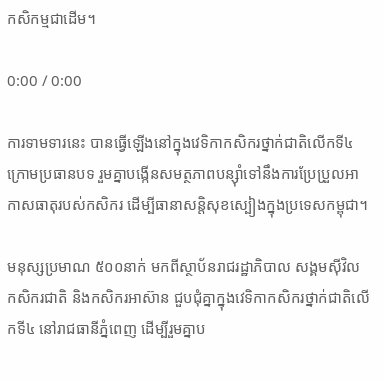កសិកម្មជាដើម។

0:00 / 0:00

ការទាមទារនេះ បានធ្វើឡើងនៅក្នុងវេទិកាកសិករថ្នាក់ជាតិលើកទី៤ ក្រោមប្រធានបទ រួមគ្នាបង្កើនសមត្ថភាពបន្ស៊ាំទៅនឹងការប្រែប្រួលអាកាសធាតុរបស់កសិករ ដើម្បីធានាសន្តិសុខស្បៀងក្នុងប្រទេសកម្ពុជា។

មនុស្សប្រមាណ ៥០០នាក់ មកពីស្ថាប័នរាជរដ្ឋាភិបាល សង្គមស៊ីវិល កសិករជាតិ និងកសិករអាស៊ាន ជួបជុំគ្នាក្នុងវេទិកាកសិករថ្នាក់ជាតិលើកទី៤ នៅរាជធានីភ្នំពេញ ដើម្បីរួមគ្នាប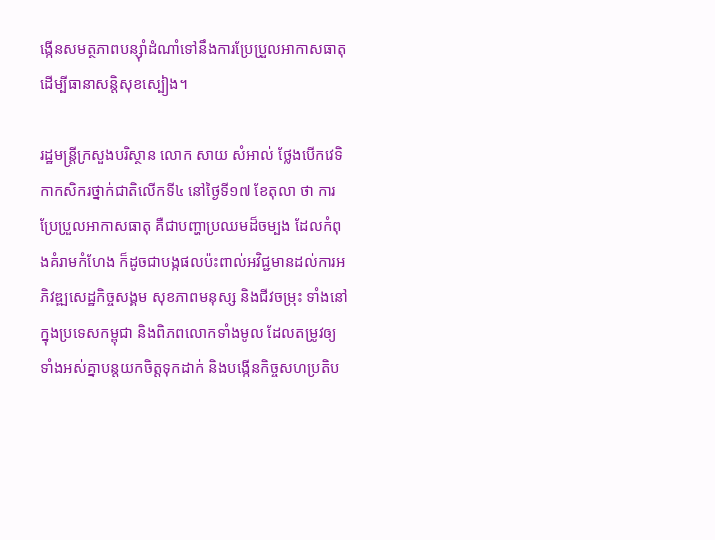ង្កើនសមត្ថភាពបន្ស៊ាំដំណាំទៅនឹងការប្រែប្រួលអាកាសធាតុ ដើម្បីធានាសន្តិសុខស្បៀង។

រដ្ឋមន្ត្រីក្រសួងបរិស្ថាន លោក សាយ សំអាល់ ថ្លែងបើកវេទិកាកសិករថ្នាក់ជាតិលើកទី៤ នៅថ្ងៃទី១៧ ខែតុលា ថា ការប្រែប្រួលអាកាសធាតុ គឺជាបញ្ហាប្រឈមដ៏ចម្បង ដែលកំពុងគំរាមកំហែង ក៏ដូចជាបង្កផលប៉ះពាល់អវិជ្ជមានដល់ការអភិវឌ្ឍសេដ្ឋកិច្ចសង្គម សុខភាពមនុស្ស និងជីវចម្រុះ ទាំងនៅក្នុងប្រទេសកម្ពុជា និងពិភពលោកទាំងមូល ដែលតម្រូវឲ្យទាំងអស់គ្នាបន្តយកចិត្តទុកដាក់ និងបង្កើនកិច្ចសហប្រតិប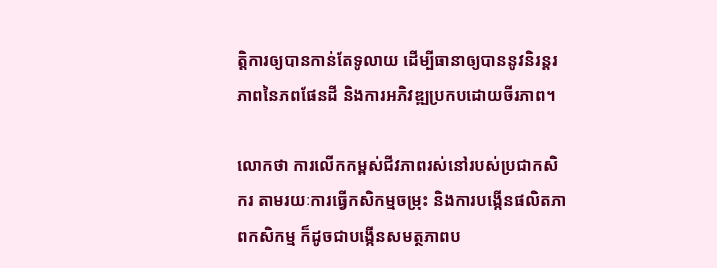ត្តិការឲ្យបានកាន់តែទូលាយ ដើម្បីធានាឲ្យបាននូវនិរន្តរភាពនៃភពផែនដី និងការអភិវឌ្ឍប្រកបដោយចីរភាព។

លោកថា ការលើកកម្ពស់ជីវភាពរស់នៅរបស់ប្រជាកសិករ តាមរយៈការធ្វើកសិកម្មចម្រុះ និងការបង្កើនផលិតភាពកសិកម្ម ក៏ដូចជាបង្កើនសមត្ថភាពប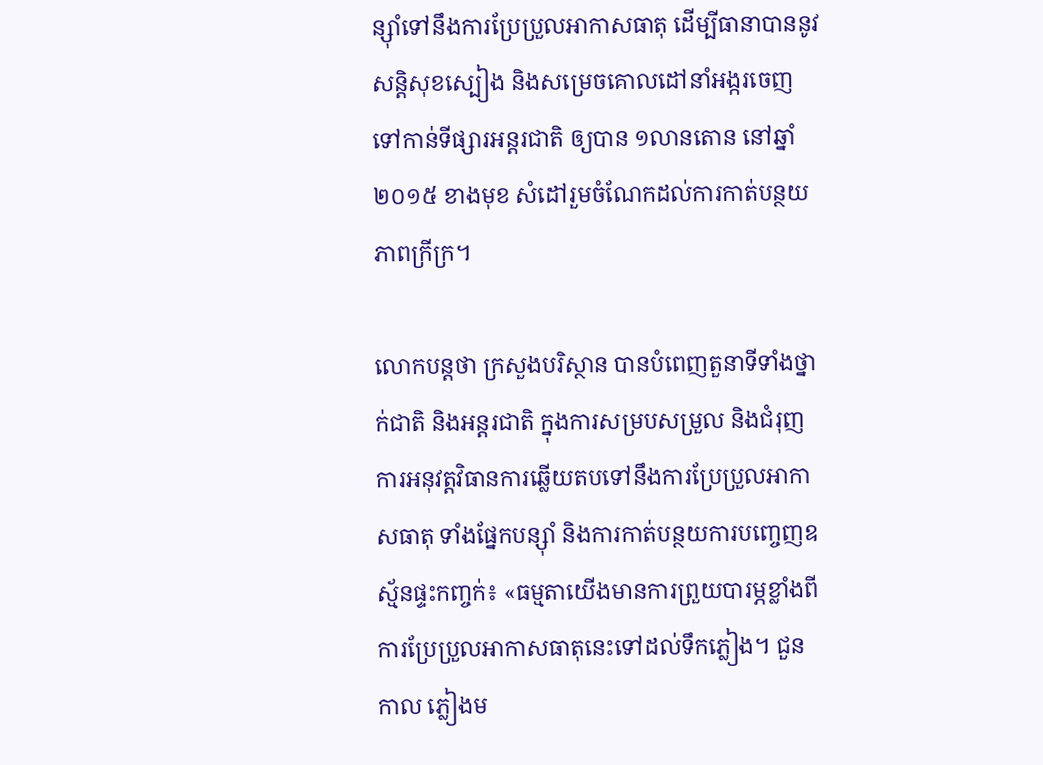ន្ស៊ាំទៅនឹងការប្រែប្រួលអាកាសធាតុ ដើម្បីធានាបាននូវសន្តិសុខស្បៀង និងសម្រេចគោលដៅនាំអង្ករចេញទៅកាន់ទីផ្សារអន្តរជាតិ ឲ្យបាន ១លានតោន នៅឆ្នាំ២០១៥ ខាងមុខ សំដៅរួមចំណែកដល់ការកាត់បន្ថយភាពក្រីក្រ។

លោកបន្តថា ក្រសួងបរិស្ថាន បានបំពេញតួនាទីទាំងថ្នាក់ជាតិ និងអន្តរជាតិ ក្នុងការសម្របសម្រួល និងជំរុញការអនុវត្តវិធានការឆ្លើយតបទៅនឹងការប្រែប្រួលអាកាសធាតុ ទាំងផ្នែកបន្ស៊ាំ និងការកាត់បន្ថយការបញ្ចេញឧស្ម័នផ្ទះកញ្ចក់៖ «ធម្មតាយើងមានការព្រួយបារម្ភខ្លាំងពីការប្រែប្រួលអាកាសធាតុនេះទៅដល់ទឹកភ្លៀង។ ជួនកាល ភ្លៀងម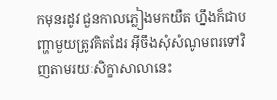កមុនរដូវ ជួនកាលភ្លៀងមកយឺត ហ្នឹងក៏ជាបញ្ហាមួយត្រូវគិតដែរ អ៊ីចឹងសុំសំណូមពរទៅវិញតាមរយៈសិក្ខាសាលានេះ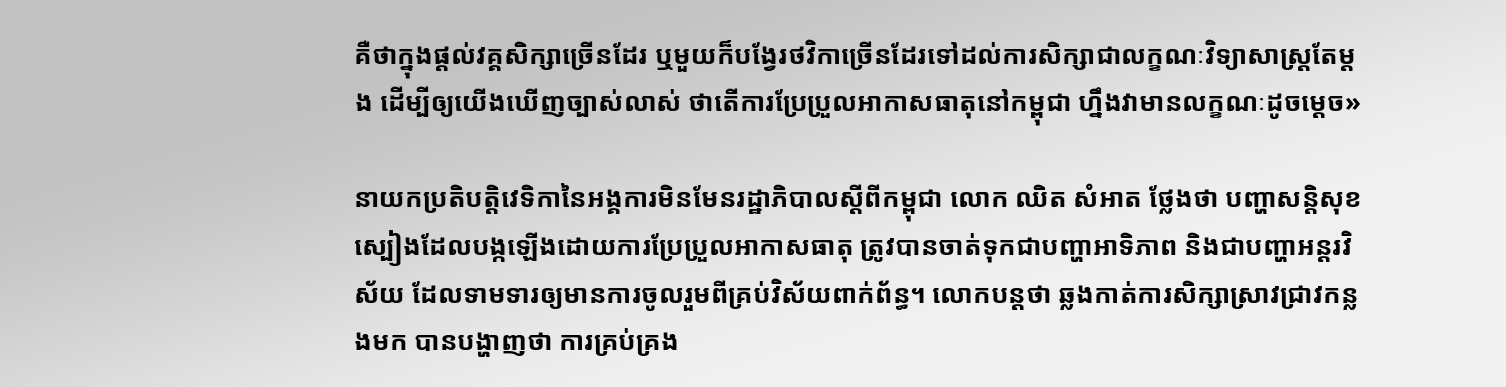គឺថាក្នុងផ្តល់វគ្គសិក្សាច្រើនដែរ ឬមួយក៏បង្វែរថវិកាច្រើនដែរទៅដល់ការសិក្សាជាលក្ខណៈវិទ្យាសាស្ត្រតែម្តង ដើម្បីឲ្យយើងឃើញច្បាស់លាស់ ថាតើការប្រែប្រួលអាកាសធាតុនៅកម្ពុជា ហ្នឹងវាមានលក្ខណៈដូចម្តេច»

នាយកប្រតិបត្តិវេទិកានៃអង្គការមិនមែនរដ្ឋាភិបាលស្ដីពីកម្ពុជា លោក ឈិត សំអាត ថ្លែងថា បញ្ហាសន្តិសុខស្បៀងដែលបង្កឡើងដោយការប្រែប្រួលអាកាសធាតុ ត្រូវបានចាត់ទុកជាបញ្ហាអាទិភាព និងជាបញ្ហាអន្តរវិស័យ ដែលទាមទារឲ្យមានការចូលរួមពីគ្រប់វិស័យពាក់ព័ន្ធ។ លោកបន្តថា ឆ្លងកាត់ការសិក្សាស្រាវជ្រាវកន្លងមក បានបង្ហាញថា ការគ្រប់គ្រង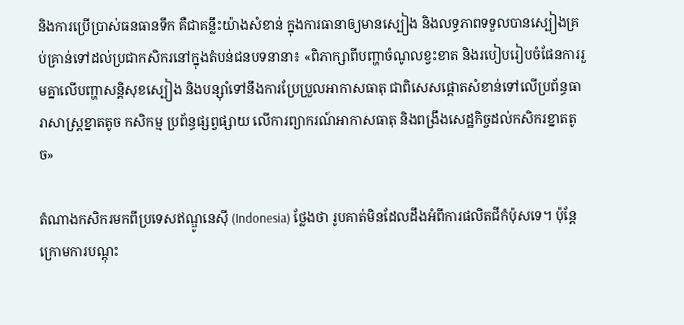និងការប្រើប្រាស់ធនធានទឹក គឺជាគន្លឹះយ៉ាងសំខាន់ ក្នុងការធានាឲ្យមានស្បៀង និងលទ្ធភាពទទួលបានស្បៀងគ្រប់គ្រាន់ទៅដល់ប្រជាកសិករនៅក្នុងតំបន់ជនបទនានា៖ «ពិភាក្សាពីបញ្ហាចំណូលខ្វះខាត និងរបៀបរៀបចំផែនការរួមគ្នាលើបញ្ហាសន្តិសុខស្បៀង និងបន្ស៊ាំទៅនឹងការប្រែប្រួលអាកាសធាតុ ជាពិសេសផ្ដោតសំខាន់ទៅលើប្រព័ន្ធធារាសាស្ត្រខ្នាតតូច កសិកម្ម ប្រព័ន្ធផ្សព្វផ្សាយ លើការព្យាករណ៍អាកាសធាតុ និងពង្រឹងសេដ្ឋកិច្ចដល់កសិករខ្នាតតូច»

តំណាងកសិករមកពីប្រទេសឥណ្ឌូនេស៊ី (Indonesia) ថ្លែងថា រូបគាត់មិនដែលដឹងអំពីការផលិតជីកំប៉ុសទេ។ ប៉ុន្តែ ក្រោមការបណ្តុះ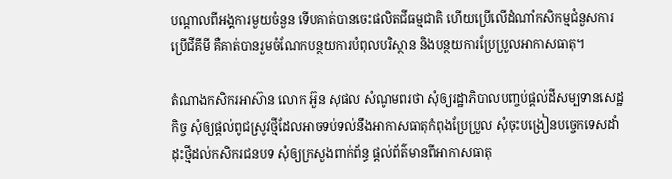បណ្ដាលពីអង្គការមួយចំនួន ទើបគាត់បានចេះផលិតជីធម្មជាតិ ហើយប្រើលើដំណាំកសិកម្មជំនួសការប្រើជីគីមី គឺគាត់បានរួមចំណែកបន្ថយការបំពុលបរិស្ថាន និងបន្ថយការប្រែប្រួលអាកាសធាតុ។

តំណាងកសិករអាស៊ាន លោក អ៊ួន សុផល សំណូមពរថា សុំឲ្យរដ្ឋាភិបាលបញ្ចប់ផ្តល់ដីសម្បទានសេដ្ឋកិច្ច សុំឲ្យផ្តល់ពូជស្រូវថ្មីដែលអាចទប់ទល់នឹងអាកាសធាតុកំពុងប្រែប្រួល សុំចុះបង្រៀនបច្ចេកទេសដាំដុះថ្មីដល់កសិករជនបទ សុំឲ្យក្រសួងពាក់ព័ន្ធ ផ្តល់ព័ត៌មានពីអាកាសធាតុ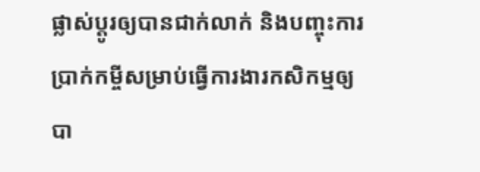ផ្លាស់ប្ដូរឲ្យបានជាក់លាក់ និងបញ្ចុះការប្រាក់កម្ចីសម្រាប់ធ្វើការងារកសិកម្មឲ្យបា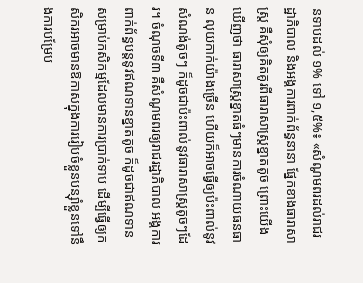នទាបដល់ ១% ទៅ ១,៥%៖ «សំណូមពរដល់រាជរដ្ឋាភិបាល និងអង្គការពាក់ព័ន្ធនានា ផ្នែកខាងធារាសាស្ត្រ គឺសុំឲ្យគិតគូរពីធារាសាស្ត្រខ្នាតតូច ព្រោះយើងឃើញថា ធារាសាស្ត្រខ្នាតធំៗមានការចំណាយធនធាន លុយកាក់យ៉ាងច្រើន ហើយក៏អាចធ្វើឲ្យប៉ះពាល់នូវសំណង់តូចៗ ក៏ដូចជាប៉ះពាល់នូវធារាសាស្ត្រតូចៗដែរ។ ចំណុចទី៣ គឺសំណូមពរឲ្យរាជរដ្ឋាភិបាល អង្គការពាក់ព័ន្ធបន្តនូវឥណទានខ្នាតតូច ក៏ដូចជាឥណទានសម្រាប់កសិកម្មដែលមានការប្រាក់ទាប ដើម្បីធ្វើឲ្យកសិករអាចមានឱកាសក្នុងការរៀបចំខ្លួនបន្ស៊ាំខ្លួនទៅនឹងការបម្រែប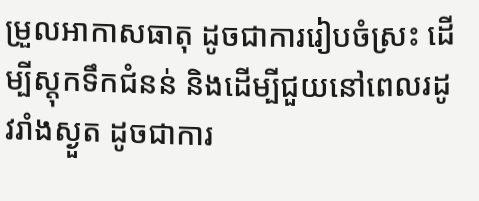ម្រួលអាកាសធាតុ ដូចជាការរៀបចំស្រះ ដើម្បីស្តុកទឹកជំនន់ និងដើម្បីជួយនៅពេលរដូវរាំងស្ងួត ដូចជាការ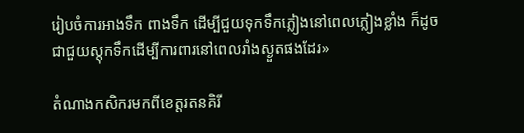រៀបចំការអាងទឹក ពាងទឹក ដើម្បីជួយទុកទឹកភ្លៀងនៅពេលភ្លៀងខ្លាំង ក៏ដូចជាជួយស្តុកទឹកដើម្បីការពារនៅពេលរាំងស្ងួតផងដែរ»

តំណាងកសិករមកពីខេត្តរតនគិរី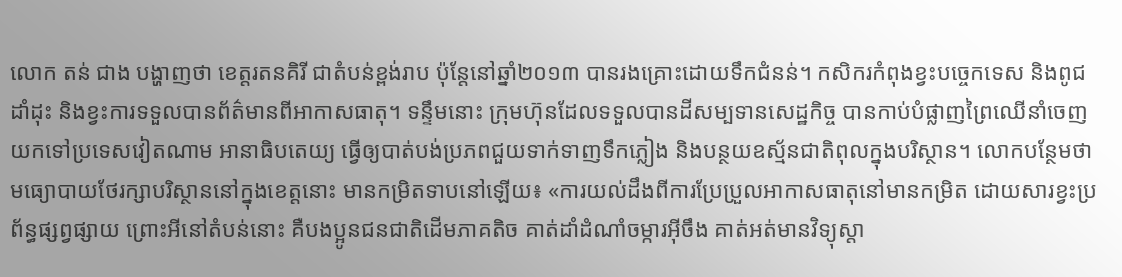លោក តន់ ជាង បង្ហាញថា ខេត្តរតនគិរី ជាតំបន់ខ្ពង់រាប ប៉ុន្តែនៅឆ្នាំ២០១៣ បានរងគ្រោះដោយទឹកជំនន់។ កសិករកំពុងខ្វះបច្ចេកទេស និងពូជដាំដុះ និងខ្វះការទទួលបានព័ត៌មានពីអាកាសធាតុ។ ទន្ទឹមនោះ ក្រុមហ៊ុនដែលទទួលបានដីសម្បទានសេដ្ឋកិច្ច បានកាប់បំផ្លាញព្រៃឈើនាំចេញយកទៅប្រទេសវៀតណាម អានាធិបតេយ្យ ធ្វើឲ្យបាត់បង់ប្រភពជួយទាក់ទាញទឹកភ្លៀង និងបន្ថយឧស្ម័នជាតិពុលក្នុងបរិស្ថាន។ លោកបន្ថែមថា មធ្យោបាយថែរក្សាបរិស្ថាននៅក្នុងខេត្តនោះ មានកម្រិតទាបនៅឡើយ៖ «ការយល់ដឹងពីការប្រែប្រួលអាកាសធាតុនៅមានកម្រិត ដោយសារខ្វះប្រព័ន្ធផ្សព្វផ្សាយ ព្រោះអីនៅតំបន់នោះ គឺបងប្អូនជនជាតិដើមភាគតិច គាត់ដាំដំណាំចម្ការអ៊ីចឹង គាត់អត់មានវិទ្យុស្តា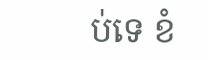ប់ទេ ខំ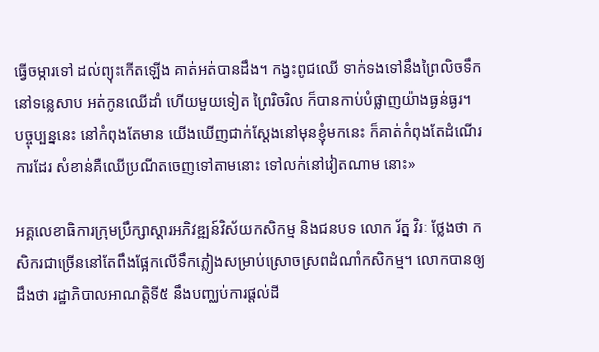ធ្វើចម្ការទៅ ដល់ព្យុះកើតឡើង គាត់អត់បានដឹង។ កង្វះពូជឈើ ទាក់ទងទៅនឹងព្រៃលិចទឹកនៅទន្លេសាប អត់កូនឈើដាំ ហើយមួយទៀត ព្រៃរិចរិល ក៏បានកាប់បំផ្លាញយ៉ាងធ្ងន់ធ្ងរ។ បច្ចុប្បន្ននេះ នៅកំពុងតែមាន យើងឃើញជាក់ស្តែងនៅមុនខ្ញុំមកនេះ ក៏គាត់កំពុងតែដំណើរការដែរ សំខាន់គឺឈើប្រណីតចេញទៅតាមនោះ ទៅលក់នៅវៀតណាម នោះ»

អគ្គលេខាធិការក្រុមប្រឹក្សាស្ដារអភិវឌ្ឍន៍វិស័យកសិកម្ម និងជនបទ លោក រ័ត្ន វិរៈ ថ្លែងថា កសិករជាច្រើននៅតែពឹងផ្អែកលើទឹកភ្លៀងសម្រាប់ស្រោចស្រពដំណាំកសិកម្ម។ លោកបានឲ្យដឹងថា រដ្ឋាភិបាលអាណត្តិទី៥ នឹងបញ្ឈប់ការផ្តល់ដី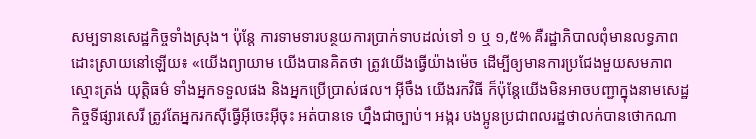សម្បទានសេដ្ឋកិច្ចទាំងស្រុង។ ប៉ុន្តែ ការទាមទារបន្ថយការប្រាក់ទាបដល់ទៅ ១ ឬ ១,៥% គឺរដ្ឋាភិបាលពុំមានលទ្ធភាពដោះស្រាយនៅឡើយ៖ «យើងព្យាយាម យើងបានគិតថា ត្រូវយើងធ្វើយ៉ាងម៉េច ដើម្បីឲ្យមានការប្រជែងមួយសមភាព ស្មោះត្រង់ យុត្តិធម៌ ទាំងអ្នកទទួលផង និងអ្នកប្រើប្រាស់ផល។ អ៊ីចឹង យើងរកវិធី ក៏ប៉ុន្តែយើងមិនអាចបញ្ជាក្នុងនាមសេដ្ឋកិច្ចទីផ្សារសេរី ត្រូវតែអ្នករកស៊ីធ្វើអ៊ីចេះអ៊ីចុះ អត់បានទេ ហ្នឹងជាច្បាប់។ អង្ករ បងប្អូនប្រជាពលរដ្ឋថាលក់បានថោកណា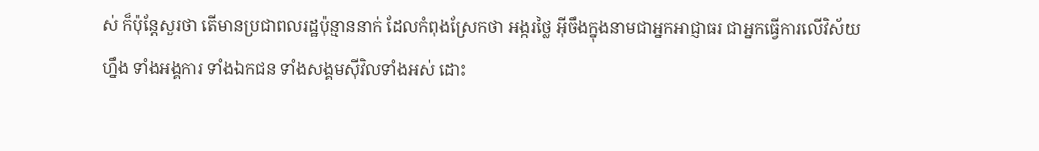ស់ ក៏ប៉ុន្តែសួរថា តើមានប្រជាពលរដ្ឋប៉ុន្មាននាក់ ដែលកំពុងស្រែកថា អង្ករថ្លៃ អ៊ីចឹងក្នុងនាមជាអ្នកអាជ្ញាធរ ជាអ្នកធ្វើការលើវិស័យហ្នឹង ទាំងអង្គការ ទាំងឯកជន ទាំងសង្គមស៊ីវិលទាំងអស់ ដោះ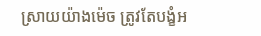ស្រាយយ៉ាងម៉េច ត្រូវតែបង្ខំអ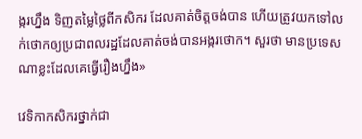ង្ករហ្នឹង ទិញតម្លៃថ្លៃពីកសិករ ដែលគាត់ចិត្តចង់បាន ហើយត្រូវយកទៅលក់ថោកឲ្យប្រជាពលរដ្ឋដែលគាត់ចង់បានអង្ករថោក។ សួរថា មានប្រទេសណាខ្លះដែលគេធ្វើរឿងហ្នឹង»

វេទិកាកសិករថ្នាក់ជា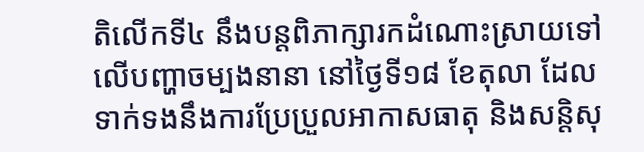តិលើកទី៤ នឹងបន្តពិភាក្សារកដំណោះស្រាយទៅលើបញ្ហាចម្បងនានា នៅថ្ងៃទី១៨ ខែតុលា ដែលទាក់ទងនឹងការប្រែប្រួលអាកាសធាតុ និងសន្តិសុ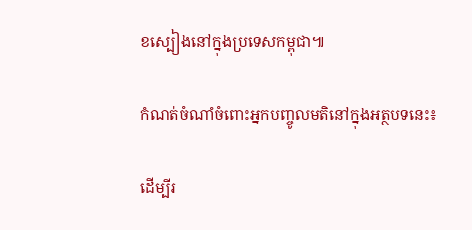ខស្បៀងនៅក្នុងប្រទេសកម្ពុជា៕

កំណត់ចំណាំចំពោះអ្នកបញ្ចូលមតិនៅក្នុងអត្ថបទនេះ៖

ដើម្បីរ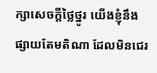ក្សាសេចក្ដីថ្លៃថ្នូរ យើងខ្ញុំនឹងផ្សាយតែមតិណា ដែលមិនជេរ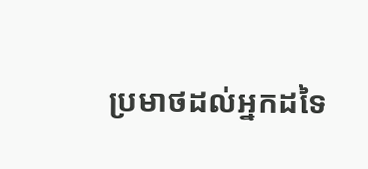ប្រមាថដល់អ្នកដទៃ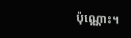ប៉ុណ្ណោះ។